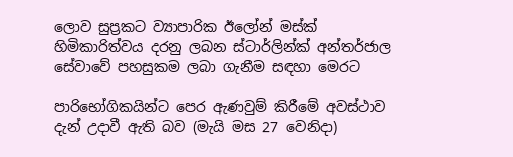ලොව සුප්‍රකට ව්‍යාපාරික ඊලෝන් මස්ක් හිමිකාරිත්වය දරනු ලබන ස්ටාර්ලින්ක් අන්තර්ජාල සේවාවේ පහසුකම ලබා ගැනීම සඳහා මෙරට

පාරිභෝගිකයින්ට පෙර ඇණවුම් කිරීමේ අවස්ථාව දැන් උදාවී ඇති බව (මැයි මස 27 වෙනිදා)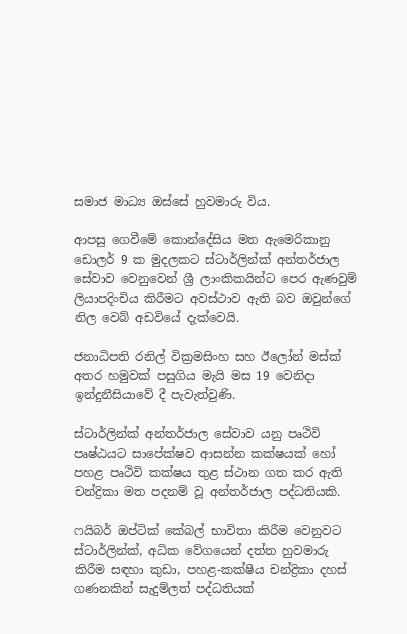සමාජ මාධ්‍ය ඔස්සේ හුවමාරු විය.

ආපසු ගෙවීමේ කොන්දේසිය මත ඇමෙරිකානු ඩොලර් 9 ක මුදලකට ස්ටාර්ලින්ක් අන්තර්ජාල සේවාව වෙනුවෙන් ශ්‍රී ලාංකිකයින්ට පෙර ඇණවුම් ලියාපදිංචිය කිරීමට අවස්ථාව ඇති බව ඔවුන්ගේ නිල වෙබ් අඩවියේ දැක්වෙයි.

ජනාධිපති රනිල් වික්‍රමසිංහ සහ ඊලෝන් මස්ක් අතර හමුවක් පසුගිය මැයි මස 19 වෙනිදා ඉන්දුනීසියාවේ දී පැවැත්වුණි.

ස්ටාර්ලින්ක් අන්තර්ජාල සේවාව යනු පෘථිවි පෘෂ්ඨයට සාපේක්ෂව ආසන්න කක්ෂයක් හෝ පහළ පෘථිවි කක්ෂය තුළ ස්ථාන ගත කර ඇති චන්ද්‍රිකා මත පදනම් වූ අන්තර්ජාල පද්ධතියකි.

ෆයිබර් ඔප්ටික් කේබල් භාවිතා කිරීම වෙනුවට ස්ටාර්ලින්ක්, අධික වේගයෙන් දත්ත හුවමාරු කිරීම සඳහා කුඩා, පහළ-කක්ෂීය චන්ද්‍රිකා දහස් ගණනකින් සැදුම්ලත් පද්ධතියක්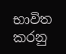භාවිත කරනු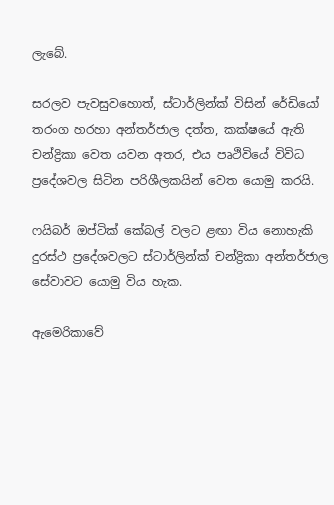ලැබේ.

සරලව පැවසුවහොත්, ස්ටාර්ලින්ක් විසින් රේඩියෝ තරංග හරහා අන්තර්ජාල දත්ත, කක්ෂයේ ඇති චන්ද්‍රිකා වෙත යවන අතර, එය පෘථිවියේ විවිධ ප්‍රදේශවල සිටින පරිශීලකයින් වෙත යොමු කරයි.

ෆයිබර් ඔප්ටික් කේබල් වලට ළඟා විය නොහැකි දුරස්ථ ප්‍රදේශවලට ස්ටාර්ලින්ක් චන්ද්‍රිකා අන්තර්ජාල සේවාවට යොමු විය හැක.

ඇමෙරිකාවේ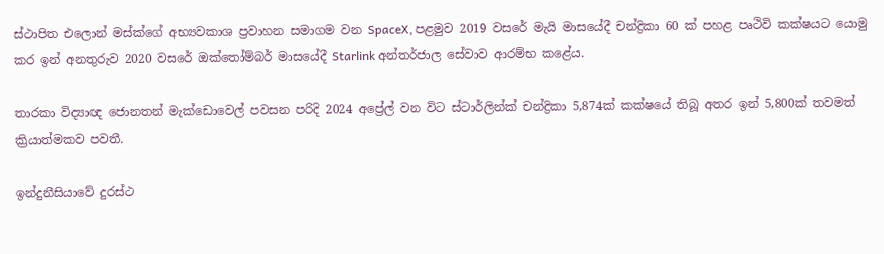ස්ථාපිත එලොන් මස්ක්ගේ අභ්‍යවකාශ ප්‍රවාහන සමාගම වන SpaceX, පළමුව 2019 වසරේ මැයි මාසයේදී චන්ද්‍රිකා 60 ක් පහළ පෘථිවි කක්ෂයට යොමු කර ඉන් අනතුරුව 2020 වසරේ ඔක්තෝම්බර් මාසයේදී Starlink අන්තර්ජාල සේවාව ආරම්භ කළේය.

තාරකා විද්‍යාඥ ජොනතන් මැක්ඩොවෙල් පවසන පරිදි 2024 අප්‍රේල් වන විට ස්ටාර්ලින්ක් චන්ද්‍රිකා 5,874ක් කක්ෂයේ තිබූ අතර ඉන් 5,800ක් තවමත් ක්‍රියාත්මකව පවතී.

ඉන්දුනීසියාවේ දුරස්ථ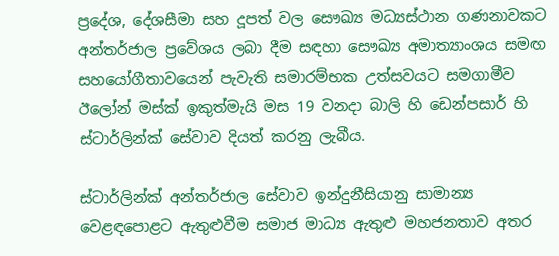ප්‍රදේශ, දේශසීමා සහ දූපත් වල සෞඛ්‍ය මධ්‍යස්ථාන ගණනාවකට අන්තර්ජාල ප්‍රවේශය ලබා දීම සඳහා සෞඛ්‍ය අමාත්‍යාංශය සමඟ සහයෝගීතාවයෙන් පැවැති සමාරම්භක උත්සවයට සමගාමීව ඊලෝන් මස්ක් ඉකුත්මැයි මස 19 වනදා බාලි හි ඩෙන්පසාර් හි ස්ටාර්ලින්ක් සේවාව දියත් කරනු ලැබීය.

ස්ටාර්ලින්ක් අන්තර්ජාල සේවාව ඉන්දුනීසියානු සාමාන්‍ය වෙළඳපොළට ඇතුළුවීම සමාජ මාධ්‍ය ඇතුළු මහජනතාව අතර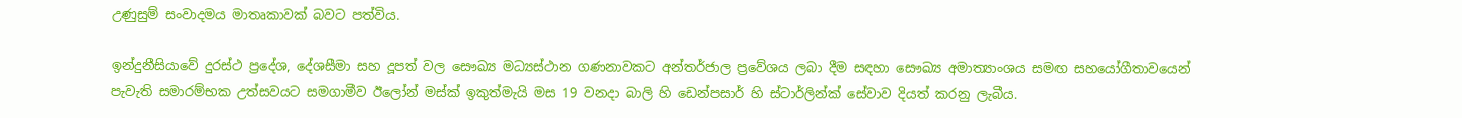උණුසුම් සංවාදමය මාතෘකාවක් බවට පත්විය.

ඉන්දුනීසියාවේ දුරස්ථ ප්‍රදේශ, දේශසීමා සහ දූපත් වල සෞඛ්‍ය මධ්‍යස්ථාන ගණනාවකට අන්තර්ජාල ප්‍රවේශය ලබා දීම සඳහා සෞඛ්‍ය අමාත්‍යාංශය සමඟ සහයෝගීතාවයෙන් පැවැති සමාරම්භක උත්සවයට සමගාමීව ඊලෝන් මස්ක් ඉකුත්මැයි මස 19 වනදා බාලි හි ඩෙන්පසාර් හි ස්ටාර්ලින්ක් සේවාව දියත් කරනු ලැබීය.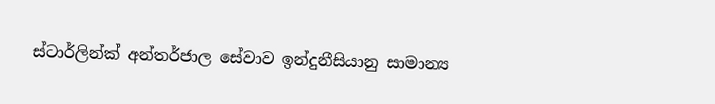ස්ටාර්ලින්ක් අන්තර්ජාල සේවාව ඉන්දුනීසියානු සාමාන්‍ය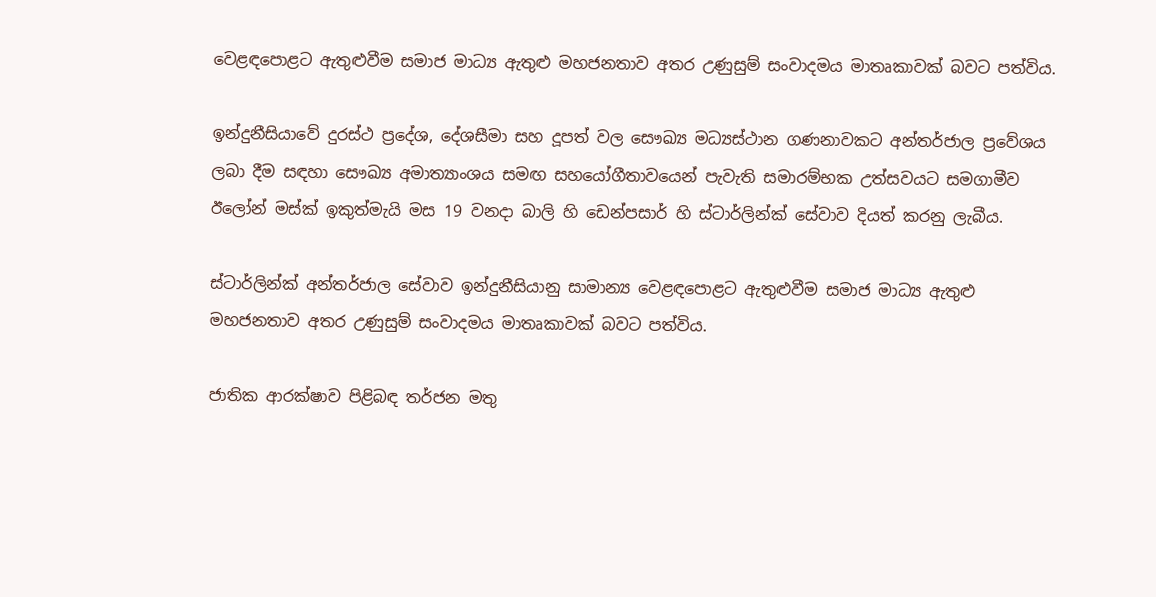වෙළඳපොළට ඇතුළුවීම සමාජ මාධ්‍ය ඇතුළු මහජනතාව අතර උණුසුම් සංවාදමය මාතෘකාවක් බවට පත්විය.

ඉන්දුනීසියාවේ දුරස්ථ ප්‍රදේශ, දේශසීමා සහ දූපත් වල සෞඛ්‍ය මධ්‍යස්ථාන ගණනාවකට අන්තර්ජාල ප්‍රවේශය ලබා දීම සඳහා සෞඛ්‍ය අමාත්‍යාංශය සමඟ සහයෝගීතාවයෙන් පැවැති සමාරම්භක උත්සවයට සමගාමීව ඊලෝන් මස්ක් ඉකුත්මැයි මස 19 වනදා බාලි හි ඩෙන්පසාර් හි ස්ටාර්ලින්ක් සේවාව දියත් කරනු ලැබීය.

ස්ටාර්ලින්ක් අන්තර්ජාල සේවාව ඉන්දුනීසියානු සාමාන්‍ය වෙළඳපොළට ඇතුළුවීම සමාජ මාධ්‍ය ඇතුළු මහජනතාව අතර උණුසුම් සංවාදමය මාතෘකාවක් බවට පත්විය.

ජාතික ආරක්ෂාව පිළිබඳ තර්ජන මතු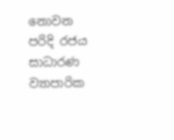නොවන පරිදි රජය සාධාරණ ව්‍යාපාරික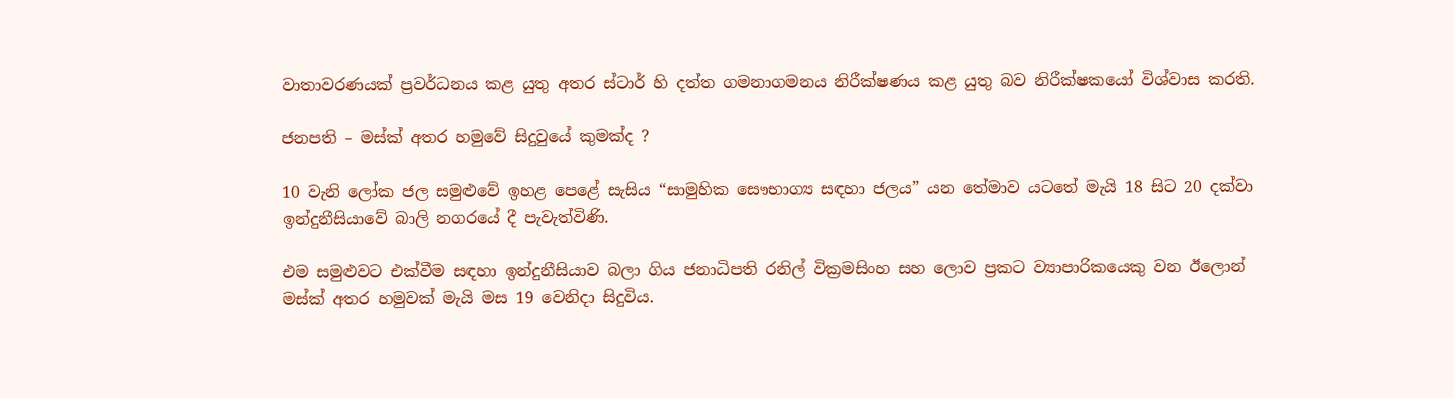වාතාවරණයක් ප්‍රවර්ධනය කළ යුතු අතර ස්ටාර් හි දත්ත ගමනාගමනය නිරීක්ෂණය කළ යුතු බව නිරීක්ෂකයෝ විශ්වාස කරති.

ජනපති – මස්ක් අතර හමුවේ සිදුවුයේ කුමක්ද ?

10 වැනි ලෝක ජල සමුළුවේ ඉහළ පෙළේ සැසිය “සාමුහික සෞභාග්‍ය සඳහා ජලය” යන තේමාව යටතේ මැයි 18 සිට 20 දක්වා ඉන්දුනීසියාවේ බාලි නගරයේ දී පැවැත්විණි.

එම සමුළුවට එක්වීම සඳහා ඉන්දුනීසියාව බලා ගිය ජනාධිපති රනිල් වික්‍රමසිංහ සහ ලොව ප්‍රකට ව්‍යාපාරිකයෙකු වන ඊලොන් මස්ක් අතර හමුවක් මැයි මස 19 වෙනිදා සිදුවිය.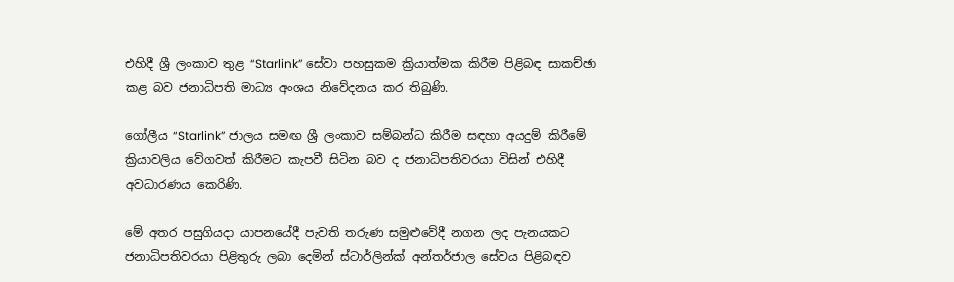එහිදී ශ්‍රී ලංකාව තුළ “Starlink” සේවා පහසුකම ක්‍රියාත්මක කිරීම පිළිබඳ සාකච්ඡා කළ බව ජනාධිපති මාධ්‍ය අංශය නිවේදනය කර තිබුණි.

ගෝලීය “Starlink” ජාලය සමඟ ශ්‍රී ලංකාව සම්බන්ධ කිරීම සඳහා අයදුම් කිරීමේ ක්‍රියාවලිය වේගවත් කිරීමට කැපවී සිටින බව ද ජනාධිපතිවරයා විසින් එහිදී අවධාරණය කෙරිණි.

මේ අතර පසුගියදා යාපනයේදී පැවති තරුණ සමුළුවේදී නගන ලද පැනයකට ජනාධිපතිවරයා පිළිතුරු ලබා දෙමින් ස්ටාර්ලින්ක් අන්තර්ජාල සේවය පිළිබඳව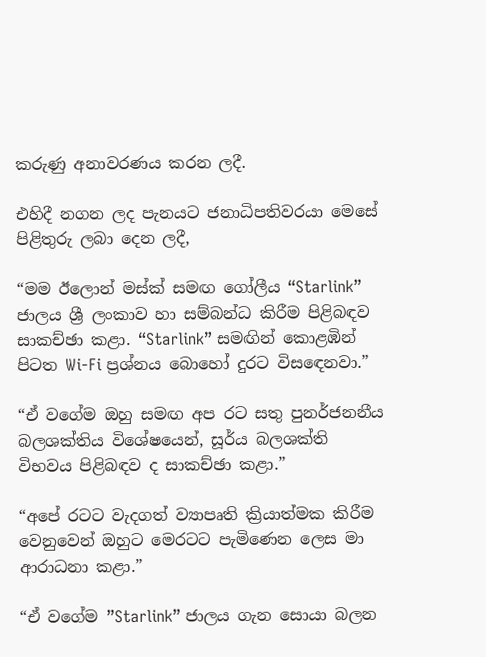කරුණු අනාවරණය කරන ලදී.

එහිදී නගන ලද පැනයට ජනාධිපතිවරයා මෙසේ පිළිතුරු ලබා දෙන ලදී,

“මම ඊලොන් මස්ක් සමඟ ගෝලීය “Starlink” ජාලය ශ්‍රී ලංකාව හා සම්බන්ධ කිරීම පිළිබඳව සාකච්ඡා කළා. “Starlink” සමඟින් කොළඹින් පිටත Wi-Fi ප්‍රශ්නය බොහෝ දුරට විසඳෙනවා.”

“ඒ වගේම ඔහු සමඟ අප රට සතු පුනර්ජනනීය බලශක්තිය විශේෂයෙන්, සූර්ය බලශක්ති විභවය පිළිබඳව ද සාකච්ඡා කළා.”

“අපේ රටට වැදගත් ව්‍යාපෘති ක්‍රියාත්මක කිරීම වෙනුවෙන් ඔහුට මෙරටට පැමිණෙන ලෙස මා ආරාධනා කළා.”

“ඒ වගේම ”Starlink” ජාලය ගැන සොයා බලන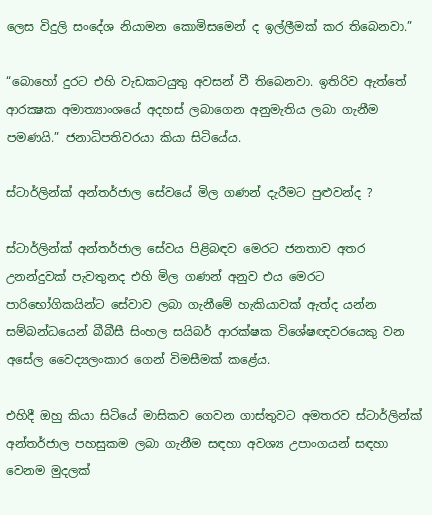ලෙස විදුලි සංදේශ නියාමන කොමිසමෙන් ද ඉල්ලීමක් කර තිබෙනවා.”

“බොහෝ දුරට එහි වැඩකටයුතු අවසන් වී තිබෙනවා. ඉතිරිව ඇත්තේ ආරක්‍ෂක අමාත්‍යාංශයේ අදහස් ලබාගෙන අනුමැතිය ලබා ගැනීම පමණයි.” ජනාධිපතිවරයා කියා සිටියේය.

ස්ටාර්ලින්ක් අන්තර්ජාල සේවයේ මිල ගණන් දැරීමට පුළුවන්ද ?

ස්ටාර්ලින්ක් අන්තර්ජාල සේවය පිළිබඳව මෙරට ජනතාව අතර උනන්දුවක් පැවතුනද එහි මිල ගණන් අනුව එය මෙරට පාරිභෝගිකයින්ට සේවාව ලබා ගැනීමේ හැකියාවක් ඇත්ද යන්න සම්බන්ධයෙන් බීබීසී සිංහල සයිබර් ආරක්ෂක විශේෂඥවරයෙකු වන අසේල වෛද්‍යලංකාර ගෙන් විමසීමක් කළේය.

එහිදී ඔහු කියා සිටියේ මාසිකව ගෙවන ගාස්තුවට අමතරව ස්ටාර්ලින්ක් අන්තර්ජාල පහසුකම ලබා ගැනීම සඳහා අවශ්‍ය උපාංගයන් සඳහා වෙනම මුදලක්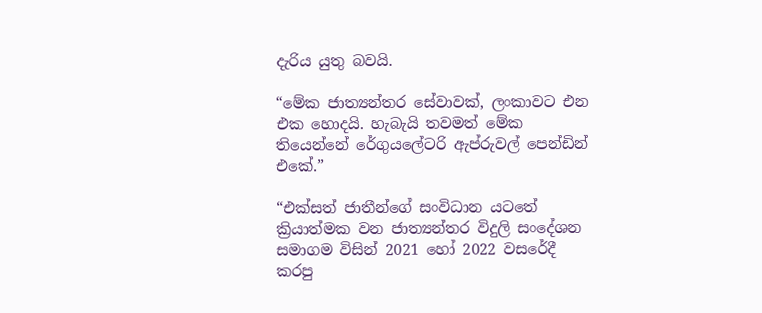දැරිය යුතු බවයි.

“මේක ජාත්‍යන්තර සේවාවක්, ලංකාවට එන එක හොදයි. හැබැයි තවමත් මේක තියෙන්නේ රේගුයලේටරි ඇප්රුවල් පෙන්ඩින් එකේ.”

“එක්සත් ජාතීන්ගේ සංවිධාන යටතේ ක්‍රියාත්මක වන ජාත්‍යන්තර විදුලි සංදේශන සමාගම විසින් 2021 හෝ 2022 වසරේදී කරපු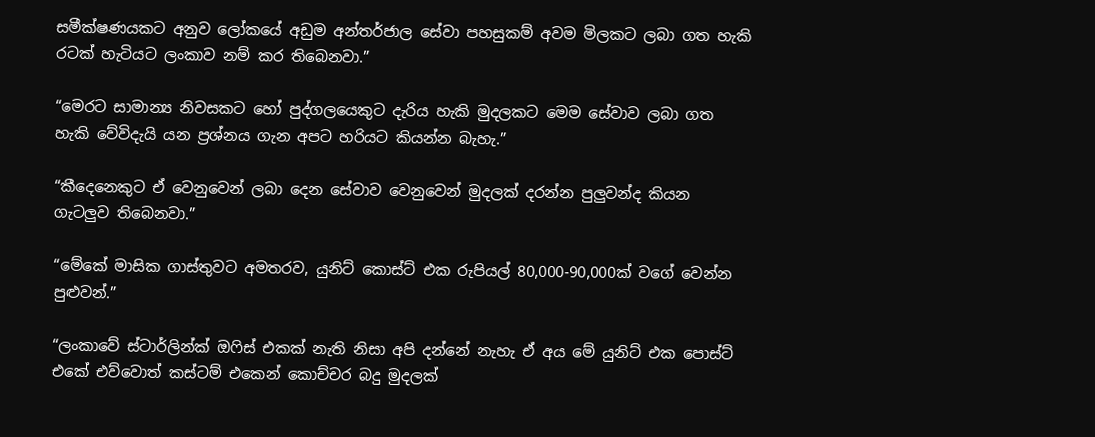සමීක්ෂණයකට අනුව ලෝකයේ අඩුම අන්තර්ජාල සේවා පහසුකම් අවම මිලකට ලබා ගත හැකි රටක් හැටියට ලංකාව නම් කර තිබෙනවා.”

“මෙරට සාමාන්‍ය නිවසකට හෝ පුද්ගලයෙකුට දැරිය හැකි මුදලකට මෙම සේවාව ලබා ගත හැකි වේවිදැයි යන ප්‍රශ්නය ගැන අපට හරියට කියන්න බැහැ.”

“කීදෙනෙකුට ඒ වෙනුවෙන් ලබා දෙන සේවාව වෙනුවෙන් මුදලක් දරන්න පුලුවන්ද කියන ගැටලුව තිබෙනවා.”

“මේකේ මාසික ගාස්තුවට අමතරව, යුනිට් කොස්ට් එක රුපියල් 80,000-90,000ක් වගේ වෙන්න පුළුවන්.”

“ලංකාවේ ස්ටාර්ලින්ක් ඔෆිස් එකක් නැති නිසා අපි දන්නේ නැහැ ඒ අය මේ යුනිට් එක පොස්ට් එකේ එව්වොත් කස්ටම් එකෙන් කොච්චර බදු මුදලක්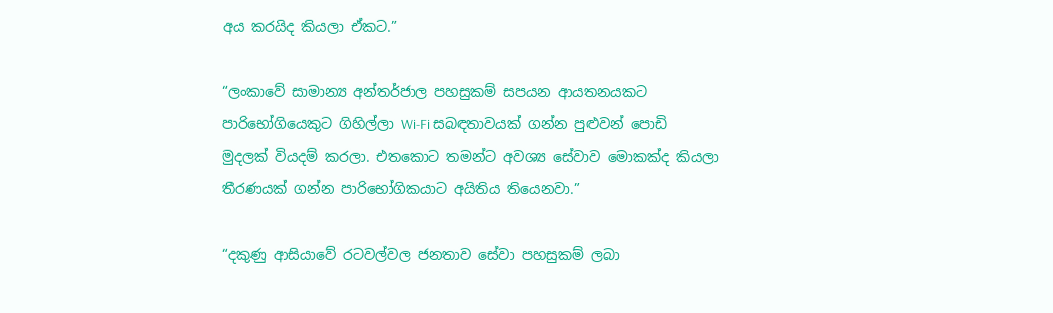අය කරයිද කියලා ඒකට.”

“ලංකාවේ සාමාන්‍ය අන්තර්ජාල පහසුකම් සපයන ආයතනයකට පාරිභෝගියෙකුට ගිහිල්ලා Wi-Fi සබඳතාවයක් ගන්න පුළුවන් පොඩි මුදලක් වියදම් කරලා. එතකොට තමන්ට අවශ්‍ය සේවාව මොකක්ද කියලා තීරණයක් ගන්න පාරිභෝගිකයාට අයිතිය තියෙනවා.”

“දකුණු ආසියාවේ රටවල්වල ජනතාව සේවා පහසුකම් ලබා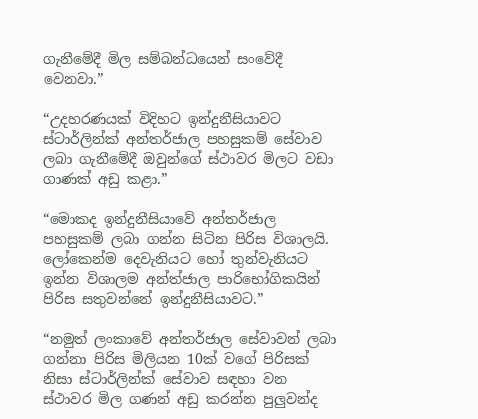ගැනීමේදී මිල සම්බන්ධයෙන් සංවේදී වෙනවා.”

“උදහරණයක් විදිහට ඉන්දුනීසියාවට ස්ටාර්ලින්ක් අන්තර්ජාල පහසුකම් සේවාව ලබා ගැනීමේදී ඔවුන්ගේ ස්ථාවර මිලට වඩා ගාණක් අඩු කළා.”

“මොකද ඉන්දුනීසියාවේ අන්තර්ජාල පහසුකම් ලබා ගන්න සිටින පිරිස විශාලයි. ලෝකෙන්ම දෙවැනියට හෝ තුන්වැනියට ඉන්න විශාලම අන්ත්ජාල පාරිභෝගිකයින් පිරිස සතුවන්නේ ඉන්දුනීසියාවට.”

“නමුත් ලංකාවේ අන්තර්ජාල සේවාවන් ලබා ගන්නා පිරිස මිලියන 10ක් වගේ පිරිසක් නිසා ස්ටාර්ලින්ක් සේවාව සඳහා වන ස්ථාවර මිල ගණන් අඩු කරන්න පුලුවන්ද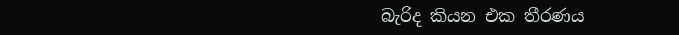බැරිද කියන එක තීරණය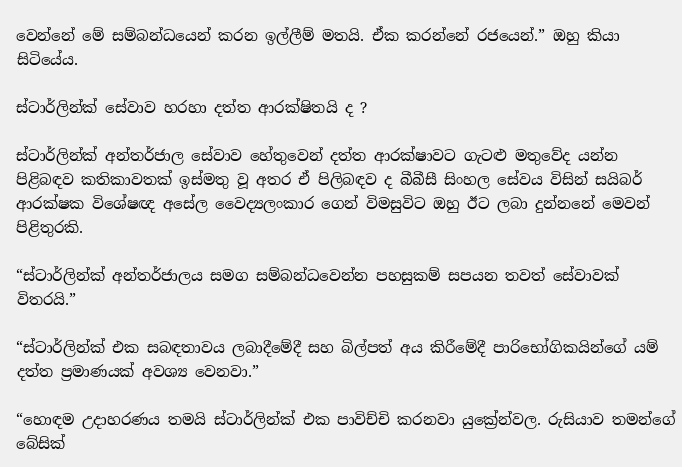වෙන්නේ මේ සම්බන්ධයෙන් කරන ඉල්ලීම් මතයි. ඒක කරන්නේ රජයෙන්.” ඔහු කියා සිටියේය.

ස්ටාර්ලින්ක් සේවාව හරහා දත්ත ආරක්ෂිතයි ද ?

ස්ටාර්ලින්ක් අන්තර්ජාල සේවාව හේතුවෙන් දත්ත ආරක්ෂාවට ගැටළු මතුවේද යන්න පිළිබඳව කතිකාවතක් ඉස්මතු වූ අතර ඒ පිලිබඳව ද බීබීසී සිංහල සේවය විසින් සයිබර් ආරක්ෂක විශේෂඥ අසේල වෛද්‍යලංකාර ගෙන් විමසුවිට ඔහු ඊට ලබා දුන්නනේ මෙවන් පිළිතුරකි.

“ස්ටාර්ලින්ක් අන්තර්ජාලය සමග සම්බන්ධවෙන්න පහසුකම් සපයන තවත් සේවාවක් විතරයි.”

“ස්ටාර්ලින්ක් එක සබඳතාවය ලබාදීමේදී සහ බිල්පත් අය කිරීමේදී පාරිභෝගිකයින්ගේ යම් දත්ත ප්‍රමාණයක් අවශ්‍ය වෙනවා.”

“හොඳම උදාහරණය තමයි ස්ටාර්ලින්ක් එක පාවිච්චි කරනවා යුක්‍රේන්වල. රුසියාව තමන්ගේ බේසික්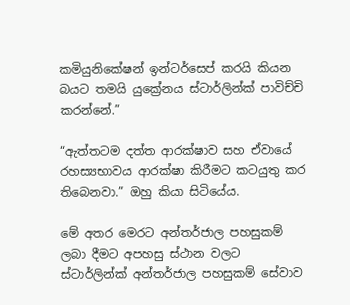කමියුනිකේෂන් ඉන්ටර්සෙප් කරයි කියන බයට තමයි යුක්‍රේනය ස්ටාර්ලින්ක් පාවිච්චි කරන්නේ.”

“ඇත්තටම දත්ත ආරක්ෂාව සහ ඒවායේ රහස්‍යභාවය ආරක්ෂා කිරීමට කටයුතු කර තිබෙනවා.” ඔහු කියා සිටියේය.

මේ අතර මෙරට අන්තර්ජාල පහසුකම් ලබා දීමට අපහසු ස්ථාන වලට ස්ටාර්ලින්ක් අන්තර්ජාල පහසුකම් සේවාව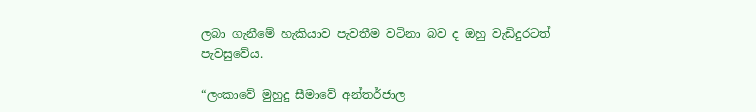ලබා ගැනීමේ හැකියාව පැවතීම වටිනා බව ද ඔහු වැඩිදුරටත් පැවසුවේය.

“ලංකාවේ මුහුදු සීමාවේ අන්තර්ජාල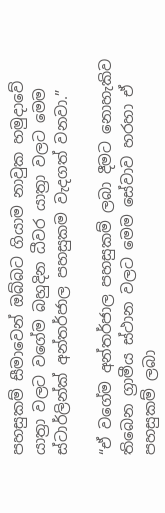පහසුකම් සීමාවෙන් ඔබ්බට ගියාම නාවුක හමුදාවේ යාත්‍රා වලට වගේම බහුදින ධීවර යාත්‍රා වලට මෙම ස්ටාර්ලින්ක් අන්තර්ජාල පහසුකම වැදගත් වනවා.”

“ඒ වගේම අන්තර්ජාල පහසුකම් ලබා දීමට නොහැකිව තිබෙන ග්‍රාමීය ස්ථාන වලට මෙම සේවාව හරහා ඒ පහසුකම් ලබා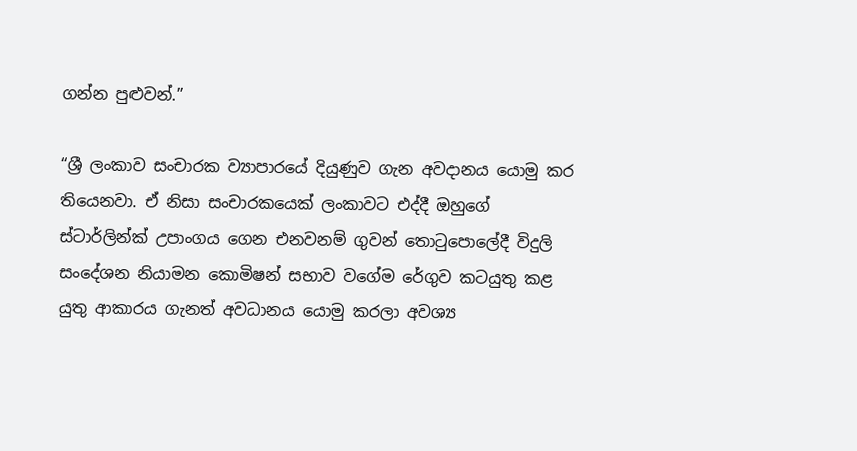ගන්න පුළුවන්.”

“ශ්‍රී ලංකාව සංචාරක ව්‍යාපාරයේ දියුණුව ගැන අවදානය යොමු කර තියෙනවා. ඒ නිසා සංචාරකයෙක් ලංකාවට එද්දී ඔහුගේ ස්ටාර්ලින්ක් උපාංගය ගෙන එනවනම් ගුවන් තොටුපොලේදී විදුලි සංදේශන නියාමන කොමිෂන් සභාව වගේම රේගුව කටයුතු කළ යුතු ආකාරය ගැනත් අවධානය යොමු කරලා අවශ්‍ය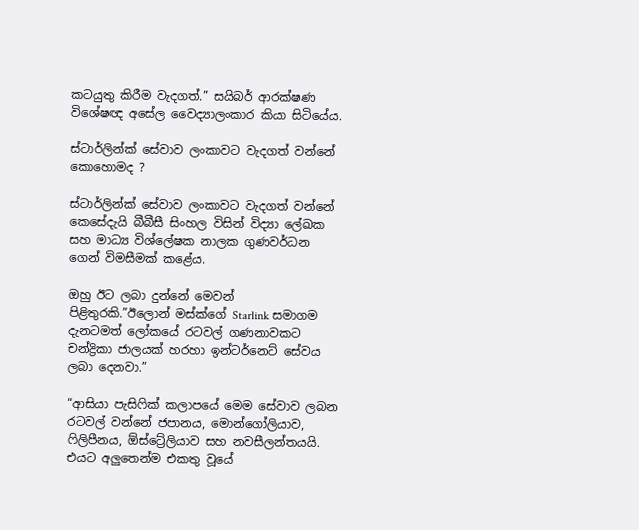කටයුතු කිරීම වැදගත්.” සයිබර් ආරක්ෂණ විශේෂඥ අසේල වෛද්‍යාලංකාර කියා සිටියේය.

ස්ටාර්ලින්ක් සේවාව ලංකාවට වැදගත් වන්නේ කොහොමද ?

ස්ටාර්ලින්ක් සේවාව ලංකාවට වැදගත් වන්නේ කෙසේදැයි බීබීසී සිංහල විසින් විද්‍යා ලේඛක සහ මාධ්‍ය විශ්ලේෂක නාලක ගුණවර්ධන ගෙන් විමසීමක් කළේය.

ඔහු ඊට ලබා දුන්නේ මෙවන් පිළිතුරකි.”ඊලොන් මස්ක්ගේ Starlink සමාගම දැනටමත් ලෝකයේ රටවල් ගණනාවකට චන්ද්‍රිකා ජාලයක් හරහා ඉන්ටර්නෙට් සේවය ලබා දෙනවා.”

“ආසියා පැසිෆික් කලාපයේ මෙම සේවාව ලබන රටවල් වන්නේ ජපානය, මොන්ගෝලියාව, ෆිලිපීනය, ඕස්ට්‍රේලියාව සහ නවසීලන්තයයි. එයට අලුතෙන්ම එකතු වූයේ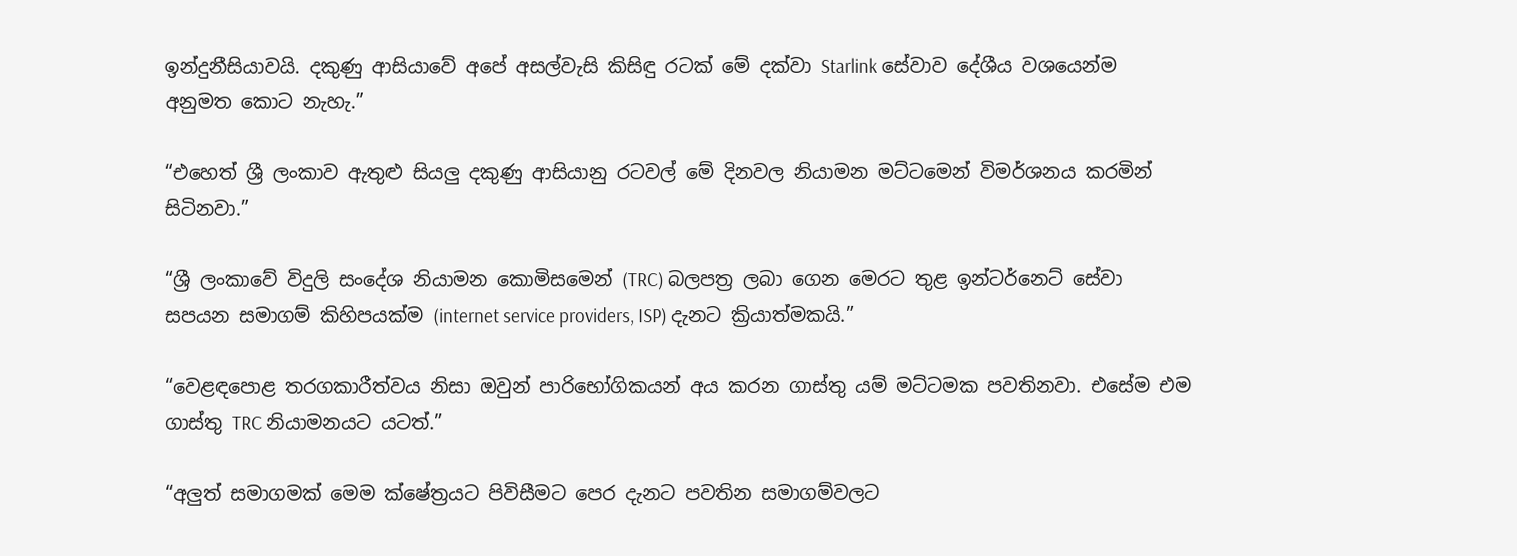ඉන්දුනීසියාවයි. දකුණු ආසියාවේ අපේ අසල්වැසි කිසිඳු රටක් මේ දක්වා Starlink සේවාව දේශීය වශයෙන්ම අනුමත කොට නැහැ.”

“එහෙත් ශ්‍රී ලංකාව ඇතුළු සියලු දකුණු ආසියානු රටවල් මේ දිනවල නියාමන මට්ටමෙන් විමර්ශනය කරමින් සිටිනවා.”

“ශ්‍රී ලංකාවේ විදුලි සංදේශ නියාමන කොමිසමෙන් (TRC) බලපත්‍ර ලබා ගෙන මෙරට තුළ ඉන්ටර්නෙට් සේවා සපයන සමාගම් කිහිපයක්ම (internet service providers, ISP) දැනට ක්‍රියාත්මකයි.”

“වෙළඳපොළ තරගකාරීත්වය නිසා ඔවුන් පාරිභෝගිකයන් අය කරන ගාස්තු යම් මට්ටමක පවතිනවා. එසේම එම ගාස්තු TRC නියාමනයට යටත්.”

“අලුත් සමාගමක් මෙම ක්ෂේත්‍රයට පිවිසීමට පෙර දැනට පවතින සමාගම්වලට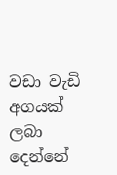වඩා වැඩි අගයක් ලබා දෙන්නේ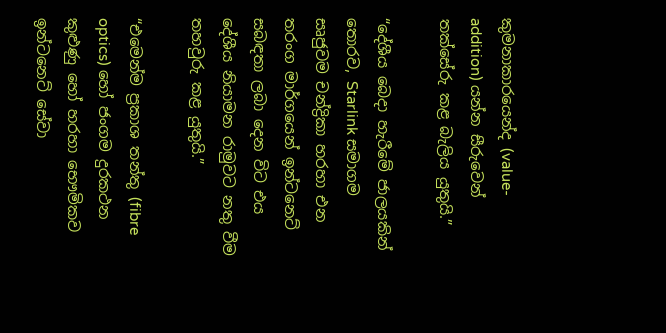කුමනාකාරයෙන්ද (value-addition) යන්න සීරුවෙන් තක්සේරු කළ බැලිය යුතුයි.”

“දේශීය බෙදා හැරීමේ ජාලයකින් තොරව, Starlink සමාගම සෘජුවම චන්ද්‍රිකා හරහා එන තරංග මාර්ගයෙන් ඉන්ටනෙට් සබඳතා ලබා දෙන විට එය දේශීය නියාමන රාමුවට නතු වීම තහවුරු කළ යුතුයි.”

“එමෙන්ම ප්‍රකාශ තන්තු (fibre optics) හෝ ජංගම දුරකථන කුළුණු හෝ හරහා භෞමිකව ඉන්ටනෙට් සේවා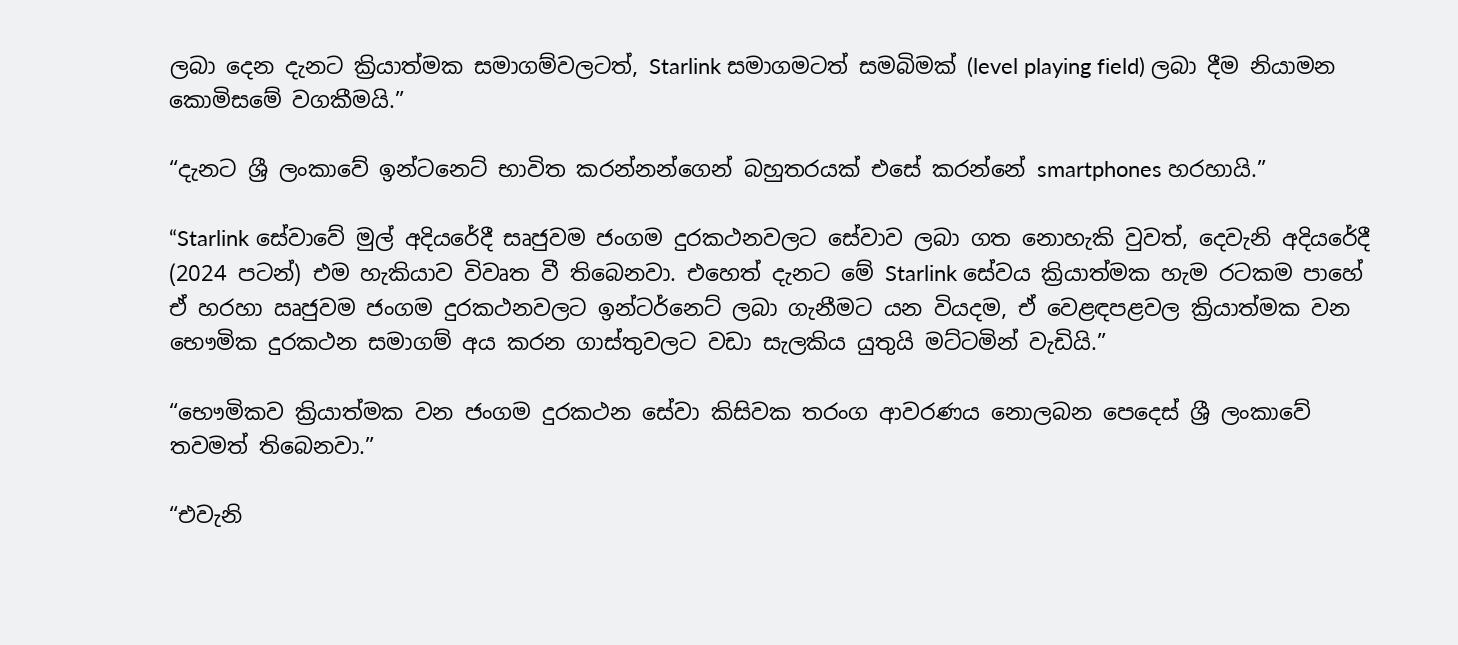ලබා දෙන දැනට ක්‍රියාත්මක සමාගම්වලටත්, Starlink සමාගමටත් සමබිමක් (level playing field) ලබා දීම නියාමන කොමිසමේ වගකීමයි.”

“දැනට ශ්‍රී ලංකාවේ ඉන්ටනෙට් භාවිත කරන්නන්ගෙන් බහුතරයක් එසේ කරන්නේ smartphones හරහායි.”

“Starlink සේවාවේ මුල් අදියරේදී සෘජුවම ජංගම දුරකථනවලට සේවාව ලබා ගත නොහැකි වුවත්, දෙවැනි අදියරේදී (2024 පටන්) එම හැකියාව විවෘත වී තිබෙනවා. එහෙත් දැනට මේ Starlink සේවය ක්‍රියාත්මක හැම රටකම පාහේ ඒ හරහා ඍජුවම ජංගම දුරකථනවලට ඉන්ටර්නෙට් ලබා ගැනීමට යන වියදම, ඒ වෙළඳපළවල ක්‍රියාත්මක වන භෞමික දුරකථන සමාගම් අය කරන ගාස්තුවලට වඩා සැලකිය යුතුයි මට්ටමින් වැඩියි.”

“භෞමිකව ක්‍රියාත්මක වන ජංගම දුරකථන සේවා කිසිවක තරංග ආවරණය නොලබන පෙදෙස් ශ්‍රී ලංකාවේ තවමත් තිබෙනවා.”

“එවැනි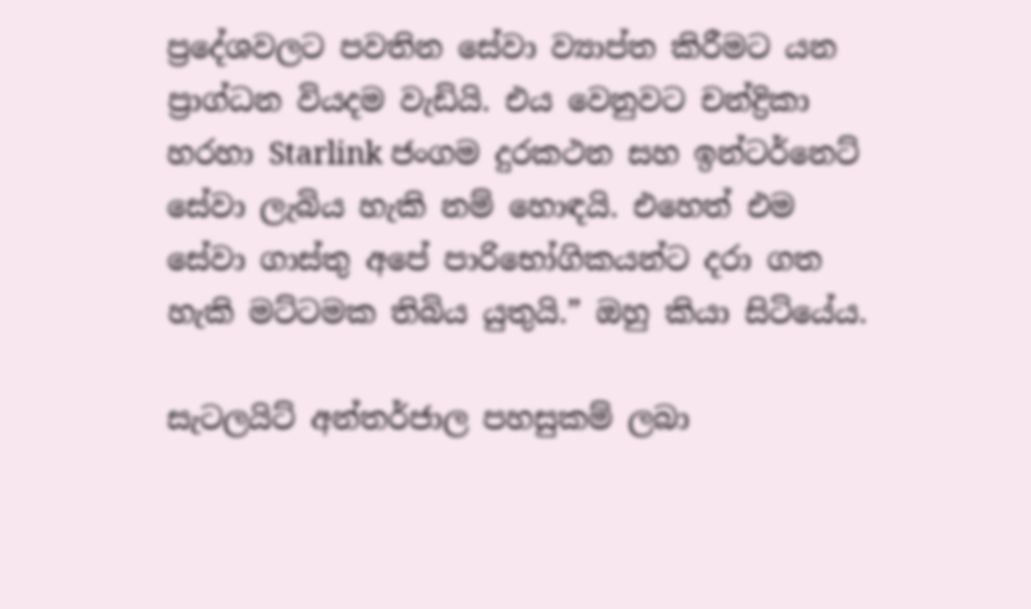ප්‍රදේශවලට පවතින සේවා ව්‍යාප්ත කිරීමට යන ප්‍රාග්ධන වියදම වැඩියි. එය වෙනුවට චන්ද්‍රිකා හරහා Starlink ජංගම දුරකථන සහ ඉන්ටර්නෙට් සේවා ලැබිය හැකි නම් හොඳයි. එහෙත් එම සේවා ගාස්තු අපේ පාරිභෝගිකයන්ට දරා ගත හැකි මට්ටමක තිබිය යුතුයි.” ඔහු කියා සිටියේය.

සැටලයිට් අන්තර්ජාල පහසුකම් ලබා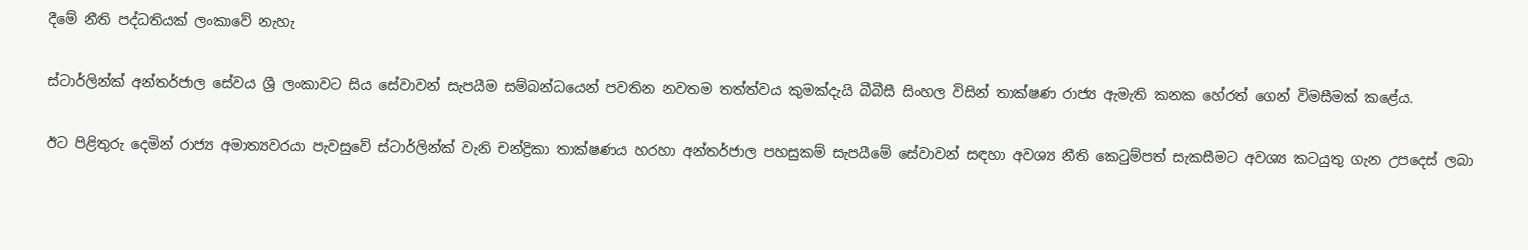දීමේ නීති පද්ධතියක් ලංකාවේ නැහැ

ස්ටාර්ලින්ක් අන්තර්ජාල සේවය ශ්‍රී ලංකාවට සිය සේවාවන් සැපයීම සම්බන්ධයෙන් පවතින නවතම තත්ත්වය කුමක්දැයි බීබීසී සිංහල විසින් තාක්ෂණ රාජ්‍ය ඇමැති කනක හේරත් ගෙන් විමසීමක් කළේය.

ඊට පිළිතුරු දෙමින් රාජ්‍ය අමාත්‍යවරයා පැවසුවේ ස්ටාර්ලින්ක් වැනි චන්ද්‍රිකා තාක්ෂණය හරහා අන්තර්ජාල පහසුකම් සැපයීමේ සේවාවන් සඳහා අවශ්‍ය නීති කෙටුම්පත් සැකසීමට අවශ්‍ය කටයුතු ගැන උපදෙස් ලබා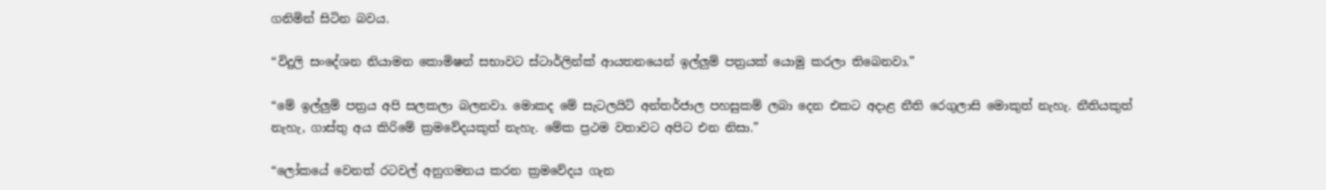ගනිමින් සිටින බවය.

“විදුලි සංදේශන නියාමන කොමිෂන් සභාවට ස්ටාර්ලින්ක් ආයතනයෙන් ඉල්ලුම් පත්‍රයක් යොමු කරලා තිබෙනවා.”

“මේ ඉල්ලුම් පත්‍රය අපි සලකලා බලනවා. මොකද මේ සැටලයිට් අන්තර්ජාල පහසුකම් ලබා දෙන එකට අදාළ නීති රෙගුලාසි මොකුත් නැහැ. නීතියකුත් නැහැ, ගාස්තු අය කිරිමේ ක්‍රමවේදයකුත් නැහැ. මේක ප්‍රථම වතාවට අපිට එන නිසා.”

“ලෝකයේ වෙනත් රටවල් අනුගමනය කරන ක්‍රමවේදය ගැන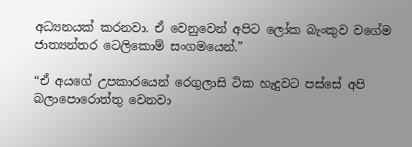අධ්‍යනයක් කරනවා. ඒ වෙනුවෙන් අපිට ලෝක බැංකුව වගේම ජාත්‍යන්තර ටෙලිකොම් සංගමයෙන්.”

“ඒ අයගේ උපකාරයෙන් රෙගුලාසි ටික හැදුවට පස්සේ අපි බලාපොරොත්තු වෙනවා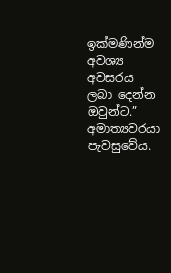ඉක්මණින්ම අවශ්‍ය අවසරය ලබා දෙන්න ඔවුන්ට.” අමාත්‍යවරයා පැවසුවේය.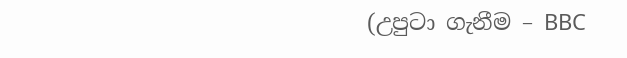(උපුටා ගැනීම – BBC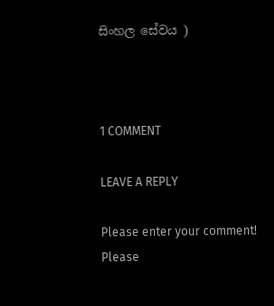සිංහල සේවය )



1 COMMENT

LEAVE A REPLY

Please enter your comment!
Please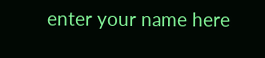enter your name here